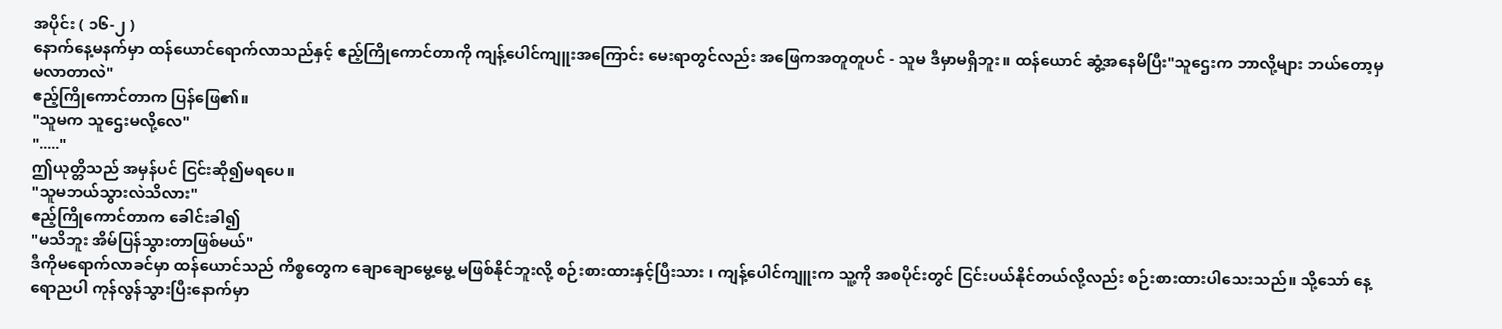အပိုင်း ( ၁၆-၂ )
နောက်နေ့မနက်မှာ ထန်ယောင်ရောက်လာသည်နှင့် ဧည့်ကြိုကောင်တာကို ကျန့်ပေါင်ကျူးအကြောင်း မေးရာတွင်လည်း အဖြေကအတူတူပင် - သူမ ဒီမှာမရှိဘူး။ ထန်ယောင် ဆွံ့အနေမိပြီး"သူဌေးက ဘာလို့များ ဘယ်တော့မှမလာတာလဲ"
ဧည့်ကြိုကောင်တာက ပြန်ဖြေ၏။
"သူမက သူဌေးမလို့လေ"
"....."
ဤယုတ္တိသည် အမှန်ပင် ငြင်းဆို၍မရပေ။
"သူမဘယ်သွားလဲသိလား"
ဧည့်ကြိုကောင်တာက ခေါင်းခါ၍
"မသိဘူး အိမ်ပြန်သွားတာဖြစ်မယ်"
ဒီကိုမရောက်လာခင်မှာ ထန်ယောင်သည် ကိစ္စတွေက ချောချောမွေ့မွေ့ မဖြစ်နိုင်ဘူးလို့ စဉ်းစားထားနှင့်ပြီးသား ၊ ကျန့်ပေါင်ကျူးက သူ့ကို အစပိုင်းတွင် ငြင်းပယ်နိုင်တယ်လို့လည်း စဉ်းစားထားပါသေးသည်။ သို့သော် နေ့ရောညပါ ကုန်လွန်သွားပြီးနောက်မှာ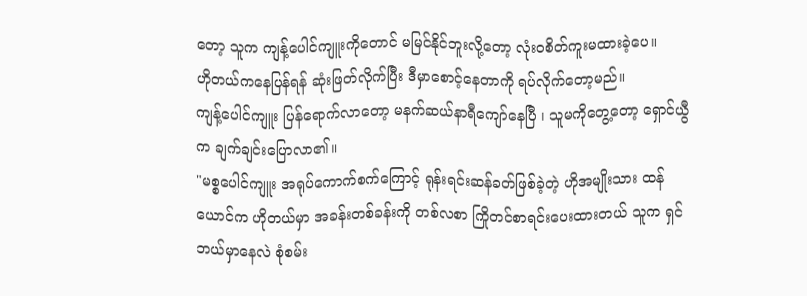တော့ သူက ကျန့်ပေါင်ကျူးကိုတောင် မမြင်နိုင်ဘူးလို့တော့ လုံးဝစိတ်ကူးမထားခဲ့ပေ။
ဟိုတယ်ကနေပြန်ရန် ဆုံးဖြတ်လိုက်ပြီး ဒီမှာစောင့်နေတာကို ရပ်လိုက်တော့မည်။
ကျန့်ပေါင်ကျူး ပြန်ရောက်လာတော့ မနက်ဆယ်နာရီကျော်နေပြီ ၊ သူမကိုတွေ့တော့ ရှောင်ယွီက ချက်ချင်းပြောလာ၏။
"မစ္စပေါင်ကျူး အရုပ်ကောက်စက်ကြောင့် ရုန်းရင်းဆန်ခတ်ဖြစ်ခဲ့တဲ့ ဟိုအမျိုးသား ထန်ယောင်က ဟိုတယ်မှာ အခန်းတစ်ခန်းကို တစ်လစာ ကြိုတင်စာရင်းပေးထားတယ် သူက ရှင်ဘယ်မှာနေလဲ စုံစမ်း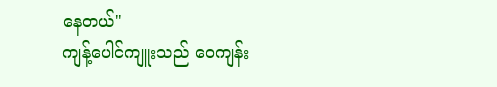နေတယ်"
ကျန့်ပေါင်ကျူးသည် ဝေကျန်း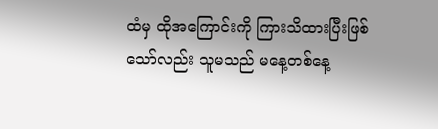ထံမှ ထိုအကြောင်းကို ကြားသိထားပြီးဖြစ်သော်လည်း သူမသည် မနေ့တစ်နေ့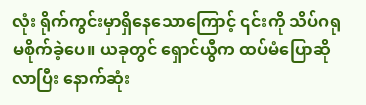လုံး ရိုက်ကွင်းမှာရှိနေသောကြောင့် ၎င်းကို သိပ်ဂရုမစိုက်ခဲ့ပေ။ ယခုတွင် ရှောင်ယွီက ထပ်မံပြောဆိုလာပြီး နောက်ဆုံး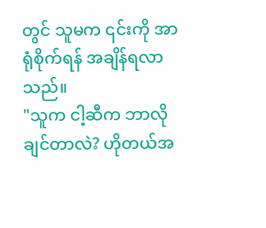တွင် သူမက ၎င်းကို အာရုံစိုက်ရန် အချိန်ရလာသည်။
"သူက ငါ့ဆီက ဘာလိုချင်တာလဲ? ဟိုတယ်အ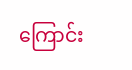ကြောင်း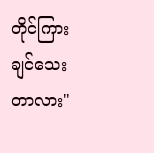တိုင်ကြားချင်သေးတာလား"